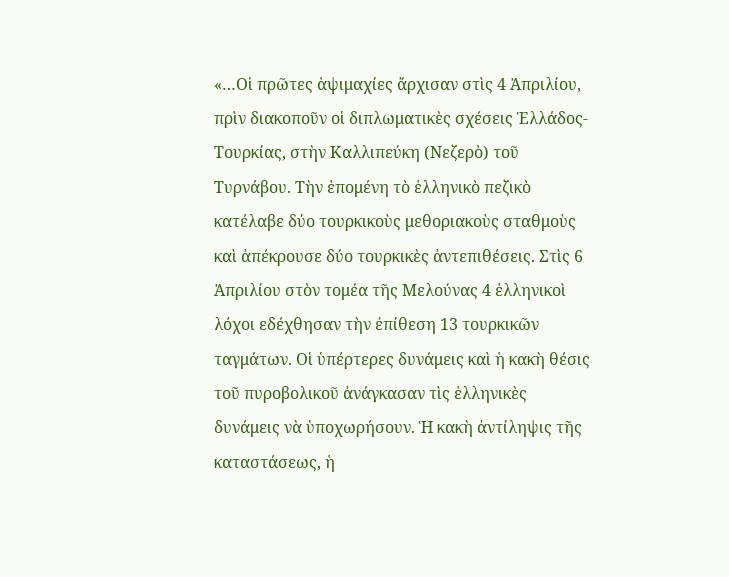«…Οἱ πρῶτες ἁψιμαχίες ἄρχισαν στὶς 4 Ἀπριλίου, πρὶν διακοποῦν οἱ διπλωματικὲς σχέσεις Ἑλλάδος-Τουρκίας, στὴν Καλλιπεύκη (Νεζερὸ) τοῦ Τυρνάβου. Τὴν ἑπομένη τὸ ἑλληνικὸ πεζικὸ κατέλαβε δύο τουρκικοὺς μεθοριακοὺς σταθμοὺς καὶ ἀπέκρουσε δύο τουρκικὲς ἀντεπιθέσεις. Στὶς 6 Ἀπριλίου στὸν τομέα τῆς Μελούνας 4 ἑλληνικοὶ λόχοι εδέχθησαν τὴν ἐπίθεση 13 τουρκικῶν ταγμάτων. Οἱ ὑπέρτερες δυνάμεις καὶ ἡ κακὴ θέσις τοῦ πυροβολικοῦ ἀνάγκασαν τὶς ἑλληνικὲς δυνάμεις νὰ ὑποχωρήσουν. Ἡ κακὴ ἀντίληψις τῆς καταστάσεως, ἡ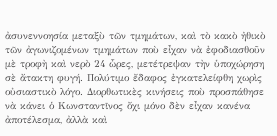ἀσυνεννοησία μεταξὺ τῶν τμημάτων, καὶ τὸ κακὸ ἠθικὸ τῶν ἀγωνιζομένων τμημάτων ποὺ εἶχαν νὰ ἐφοδιασθοῦν μὲ τροφὴ καὶ νερὸ 24 ὧρες, μετέτρεψαν τὴν ὑποχώρηση σὲ ἄτακτη φυγή. Πολύτιμο ἔδαφος ἐγκατελείφθη χωρὶς οὐσιαστικὸ λόγο. Διορθωτικὲς κινήσεις ποὺ προσπάθησε νὰ κάνει ὁ Κωνσταντῖνος ὄχι μόνο δὲν εἶχαν κανένα ἀποτέλεσμα, ἀλλὰ καὶ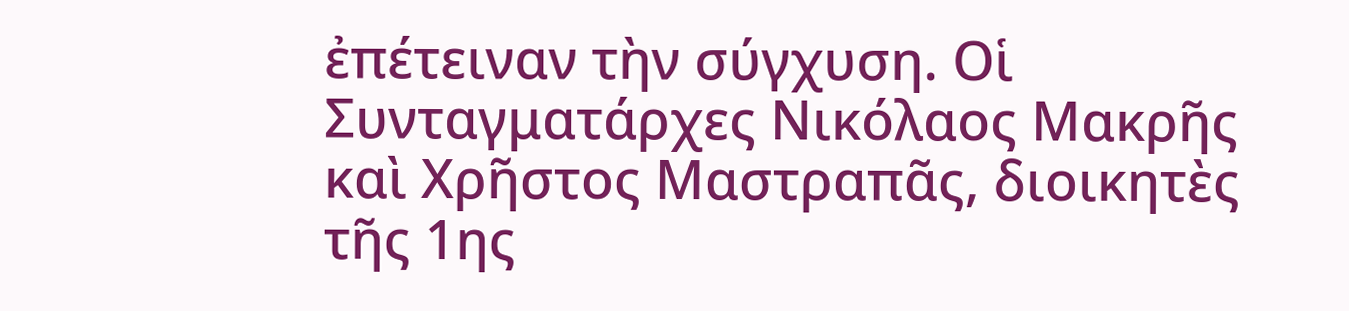ἐπέτειναν τὴν σύγχυση. Οἱ Συνταγματάρχες Νικόλαος Μακρῆς καὶ Χρῆστος Μαστραπᾶς, διοικητὲς τῆς 1ης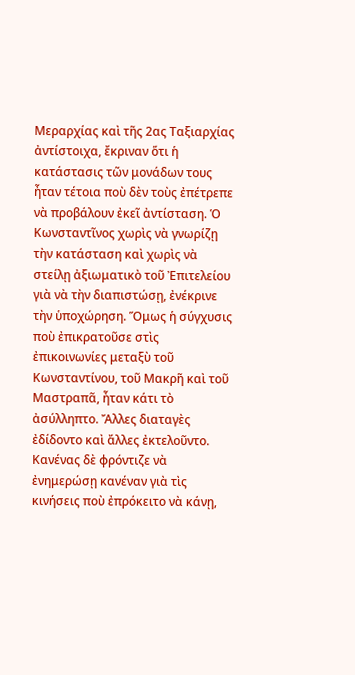Μεραρχίας καὶ τῆς 2ας Ταξιαρχίας ἀντίστοιχα, ἔκριναν ὅτι ἡ κατάστασις τῶν μονάδων τους ἦταν τέτοια ποὺ δὲν τοὺς ἐπέτρεπε νὰ προβάλουν ἐκεῖ ἀντίσταση. Ὁ Κωνσταντῖνος χωρὶς νὰ γνωρίζῃ τὴν κατάσταση καὶ χωρὶς νὰ στείλῃ ἀξιωματικὸ τοῦ Ἐπιτελείου γιὰ νὰ τὴν διαπιστώσῃ, ἐνέκρινε τὴν ὑποχώρηση. Ὅμως ἡ σύγχυσις ποὺ ἐπικρατοῦσε στὶς ἐπικοινωνίες μεταξὺ τοῦ Κωνσταντίνου, τοῦ Μακρῆ καὶ τοῦ Μαστραπᾶ, ἦταν κάτι τὸ ἀσύλληπτο. Ἄλλες διαταγὲς ἐδίδοντο καὶ ἄλλες ἐκτελοῦντο. Κανένας δὲ φρόντιζε νὰ ἐνημερώσῃ κανέναν γιὰ τὶς κινήσεις ποὺ ἐπρόκειτο νὰ κάνῃ,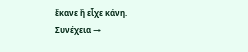ἔκανε ἢ εἶχε κάνη.
Συνέχεια →